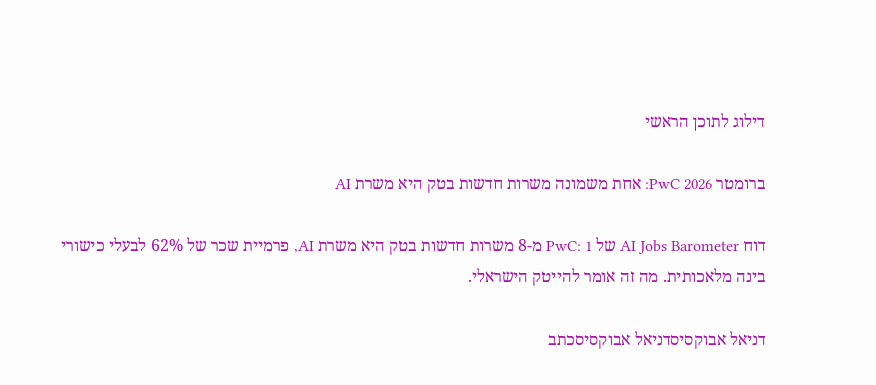דילוג לתוכן הראשי

ברומטר PwC 2026: אחת משמונה משרות חדשות בטק היא משרת AI

דוח AI Jobs Barometer של PwC: 1 מ-8 משרות חדשות בטק היא משרת AI, פרמיית שכר של 62% לבעלי כישורי בינה מלאכותית. מה זה אומר להייטק הישראלי.

דניאל אבוקסיסדניאל אבוקסיסכתב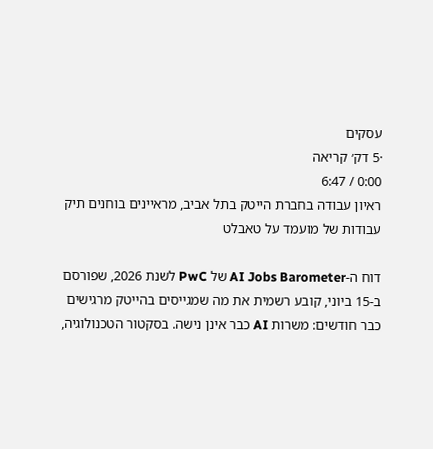עסקים
·5 דק׳ קריאה
0:00 / 6:47
ראיון עבודה בחברת הייטק בתל אביב, מראיינים בוחנים תיק עבודות של מועמד על טאבלט

דוח ה-AI Jobs Barometer של PwC לשנת 2026, שפורסם ב-15 ביוני, קובע רשמית את מה שמגייסים בהייטק מרגישים כבר חודשים: משרות AI כבר אינן נישה. בסקטור הטכנולוגיה,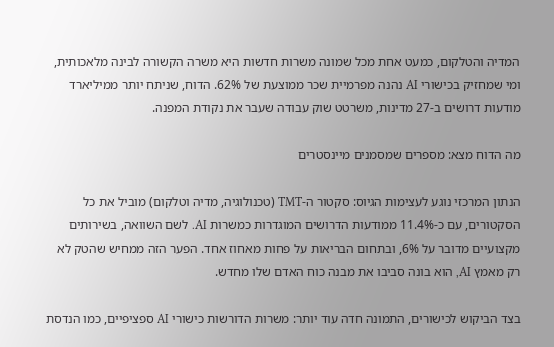המדיה והטלקום, כמעט אחת מכל שמונה משרות חדשות היא משרה הקשורה לבינה מלאכותית, ומי שמחזיק בכישורי AI נהנה מפרמיית שכר ממוצעת של 62%. הדוח, שניתח יותר ממיליארד מודעות דרושים ב-27 מדינות, משרטט שוק עבודה שעבר את נקודת המפנה.

מה הדוח מצא: מספרים שמסמנים מיינסטרים

הנתון המרכזי נוגע לעצימות הגיוס: סקטור ה-TMT (טכנולוגיה, מדיה וטלקום) מוביל את כל הסקטורים, עם כ-11.4% ממודעות הדרושים המוגדרות כמשרות AI. לשם השוואה, בשירותים מקצועיים מדובר על 6%, ובתחום הבריאות על פחות מאחוז אחד. הפער הזה ממחיש שהטק לא רק מאמץ AI, הוא בונה סביבו את מבנה כוח האדם שלו מחדש.

בצד הביקוש לכישורים, התמונה חדה עוד יותר: משרות הדורשות כישורי AI ספציפיים, כמו הנדסת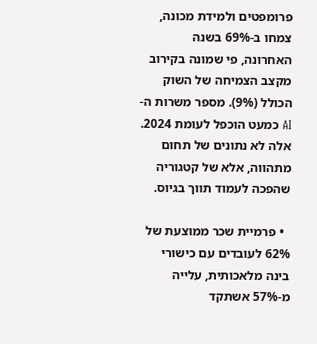פרומפטים ולמידת מכונה, צמחו ב-69% בשנה האחרונה, פי שמונה בקירוב מקצב הצמיחה של השוק הכולל (9%). מספר משרות ה-AI כמעט הוכפל לעומת 2024. אלה לא נתונים של תחום מתהווה, אלא של קטגוריה שהפכה לעמוד תווך בגיוס.

  • פרמיית שכר ממוצעת של 62% לעובדים עם כישורי בינה מלאכותית, עלייה מ-57% אשתקד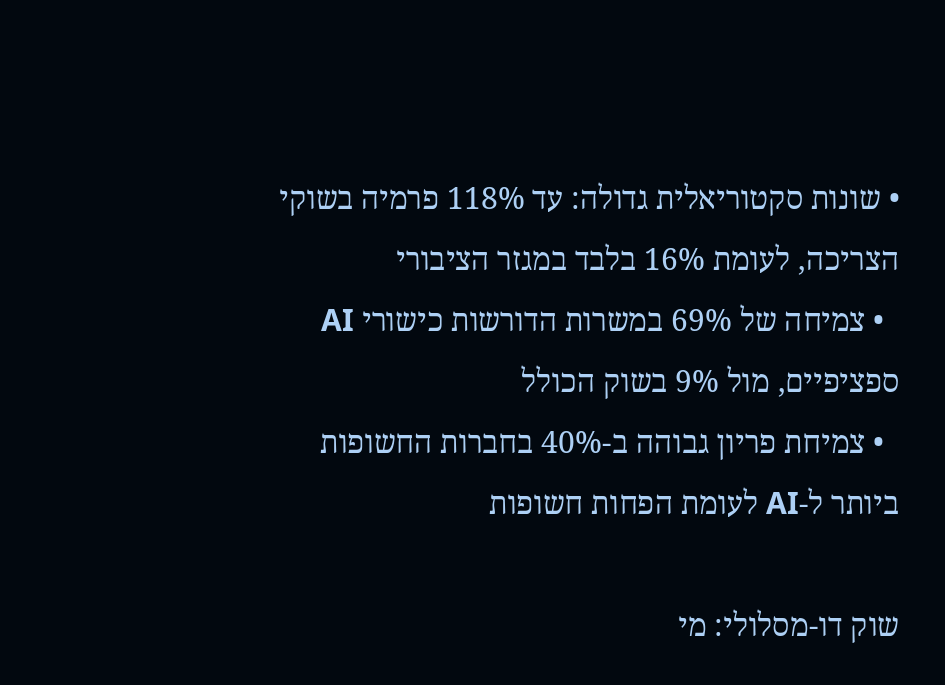• שונות סקטוריאלית גדולה: עד 118% פרמיה בשוקי הצריכה, לעומת 16% בלבד במגזר הציבורי
  • צמיחה של 69% במשרות הדורשות כישורי AI ספציפיים, מול 9% בשוק הכולל
  • צמיחת פריון גבוהה ב-40% בחברות החשופות ביותר ל-AI לעומת הפחות חשופות

שוק דו-מסלולי: מי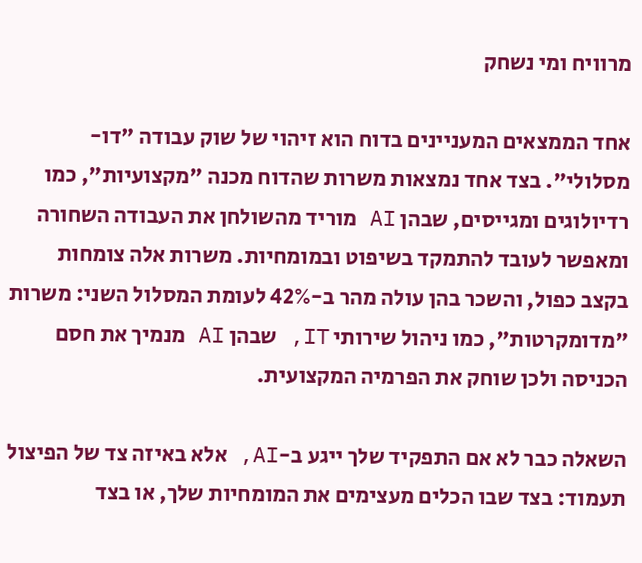מרוויח ומי נשחק

אחד הממצאים המעניינים בדוח הוא זיהוי של שוק עבודה "דו-מסלולי". בצד אחד נמצאות משרות שהדוח מכנה "מקצועיות", כמו רדיולוגים ומגייסים, שבהן AI מוריד מהשולחן את העבודה השחורה ומאפשר לעובד להתמקד בשיפוט ובמומחיות. משרות אלה צומחות בקצב כפול, והשכר בהן עולה מהר ב-42% לעומת המסלול השני: משרות "מדומקרטות", כמו ניהול שירותי IT, שבהן AI מנמיך את חסם הכניסה ולכן שוחק את הפרמיה המקצועית.

השאלה כבר לא אם התפקיד שלך ייגע ב-AI, אלא באיזה צד של הפיצול תעמוד: בצד שבו הכלים מעצימים את המומחיות שלך, או בצד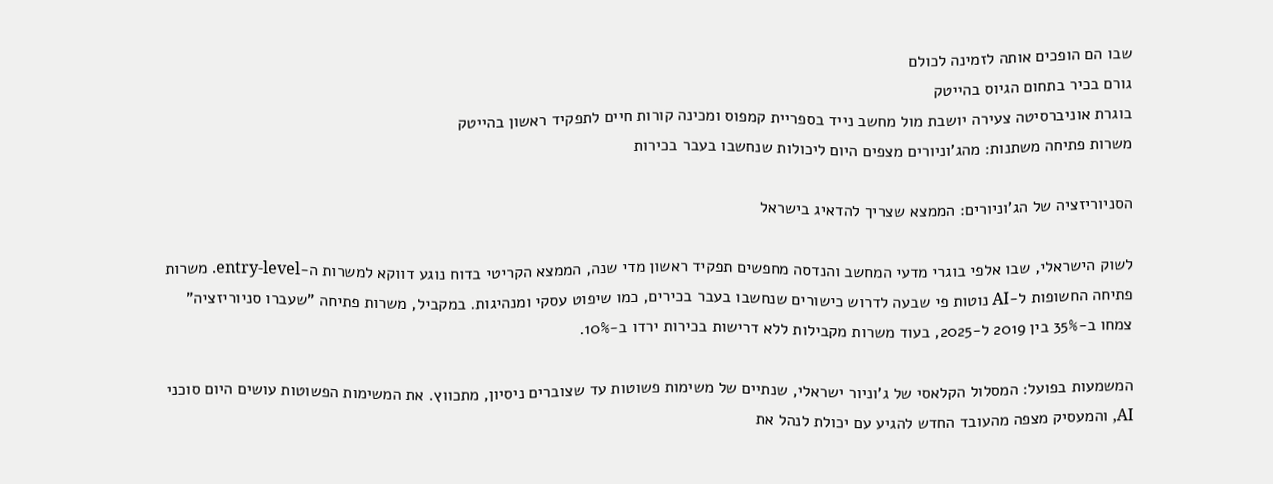שבו הם הופכים אותה לזמינה לכולם
גורם בכיר בתחום הגיוס בהייטק
בוגרת אוניברסיטה צעירה יושבת מול מחשב נייד בספריית קמפוס ומכינה קורות חיים לתפקיד ראשון בהייטק
משרות פתיחה משתנות: מהג'וניורים מצפים היום ליכולות שנחשבו בעבר בכירות

הסניוריזציה של הג'וניורים: הממצא שצריך להדאיג בישראל

לשוק הישראלי, שבו אלפי בוגרי מדעי המחשב והנדסה מחפשים תפקיד ראשון מדי שנה, הממצא הקריטי בדוח נוגע דווקא למשרות ה-entry-level. משרות פתיחה החשופות ל-AI נוטות פי שבעה לדרוש כישורים שנחשבו בעבר בכירים, כמו שיפוט עסקי ומנהיגות. במקביל, משרות פתיחה "שעברו סניוריזציה" צמחו ב-35% בין 2019 ל-2025, בעוד משרות מקבילות ללא דרישות בכירות ירדו ב-10%.

המשמעות בפועל: המסלול הקלאסי של ג'וניור ישראלי, שנתיים של משימות פשוטות עד שצוברים ניסיון, מתכווץ. את המשימות הפשוטות עושים היום סוכני AI, והמעסיק מצפה מהעובד החדש להגיע עם יכולת לנהל את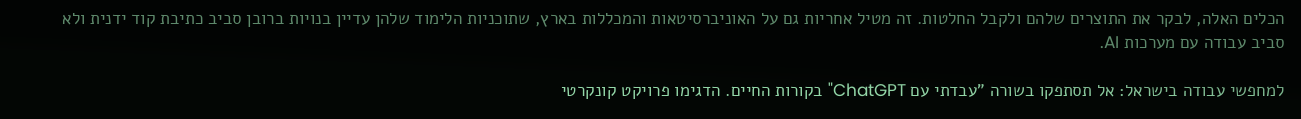הכלים האלה, לבקר את התוצרים שלהם ולקבל החלטות. זה מטיל אחריות גם על האוניברסיטאות והמכללות בארץ, שתוכניות הלימוד שלהן עדיין בנויות ברובן סביב כתיבת קוד ידנית ולא סביב עבודה עם מערכות AI.

למחפשי עבודה בישראל: אל תסתפקו בשורה "עבדתי עם ChatGPT" בקורות החיים. הדגימו פרויקט קונקרטי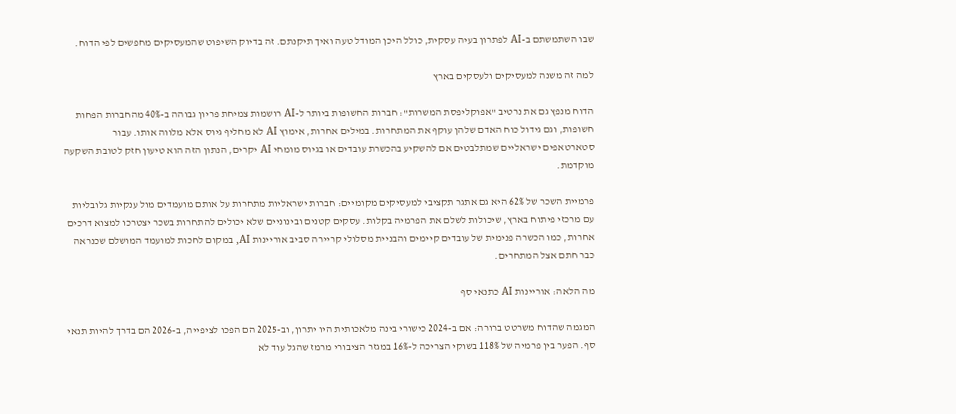שבו השתמשתם ב-AI לפתרון בעיה עסקית, כולל היכן המודל טעה ואיך תיקנתם. זה בדיוק השיפוט שהמעסיקים מחפשים לפי הדוח.

למה זה משנה למעסיקים ולעסקים בארץ

הדוח מנפץ גם את נרטיב "אפוקליפסת המשרות": חברות החשופות ביותר ל-AI רושמות צמיחת פריון גבוהה ב-40% מהחברות הפחות חשופות, וגם גידול כוח האדם שלהן עוקף את המתחרות. במילים אחרות, אימוץ AI לא מחליף גיוס אלא מלווה אותו. עבור סטארטאפים ישראליים שמתלבטים אם להשקיע בהכשרת עובדים או בגיוס מומחי AI יקרים, הנתון הזה הוא טיעון חזק לטובת השקעה מוקדמת.

פרמיית השכר של 62% היא גם אתגר תקציבי למעסיקים מקומיים: חברות ישראליות מתחרות על אותם מועמדים מול ענקיות גלובליות עם מרכזי פיתוח בארץ, שיכולות לשלם את הפרמיה בקלות. עסקים קטנים ובינוניים שלא יכולים להתחרות בשכר יצטרכו למצוא דרכים אחרות, כמו הכשרה פנימית של עובדים קיימים והבניית מסלולי קריירה סביב אוריינות AI, במקום לחכות למועמד המושלם שכנראה כבר חתם אצל המתחרים.

מה הלאה: אוריינות AI כתנאי סף

המגמה שהדוח משרטט ברורה: אם ב-2024 כישורי בינה מלאכותית היו יתרון, וב-2025 הם הפכו לציפייה, ב-2026 הם בדרך להיות תנאי סף. הפער בין פרמיה של 118% בשוקי הצריכה ל-16% במגזר הציבורי מרמז שהגל עוד לא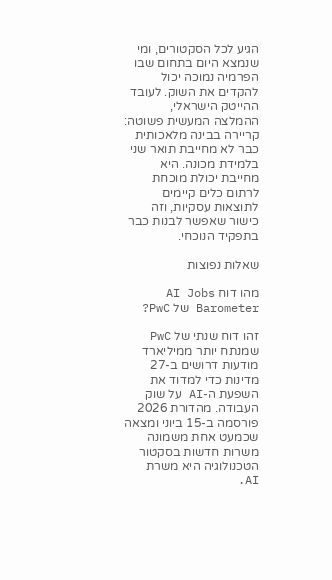הגיע לכל הסקטורים, ומי שנמצא היום בתחום שבו הפרמיה נמוכה יכול להקדים את השוק. לעובד ההייטק הישראלי, ההמלצה המעשית פשוטה: קריירה בבינה מלאכותית כבר לא מחייבת תואר שני בלמידת מכונה. היא מחייבת יכולת מוכחת לרתום כלים קיימים לתוצאות עסקיות, וזה כישור שאפשר לבנות כבר בתפקיד הנוכחי.

שאלות נפוצות

מהו דוח AI Jobs Barometer של PwC?

זהו דוח שנתי של PwC שמנתח יותר ממיליארד מודעות דרושים ב-27 מדינות כדי למדוד את השפעת ה-AI על שוק העבודה. מהדורת 2026 פורסמה ב-15 ביוני ומצאה שכמעט אחת משמונה משרות חדשות בסקטור הטכנולוגיה היא משרת AI.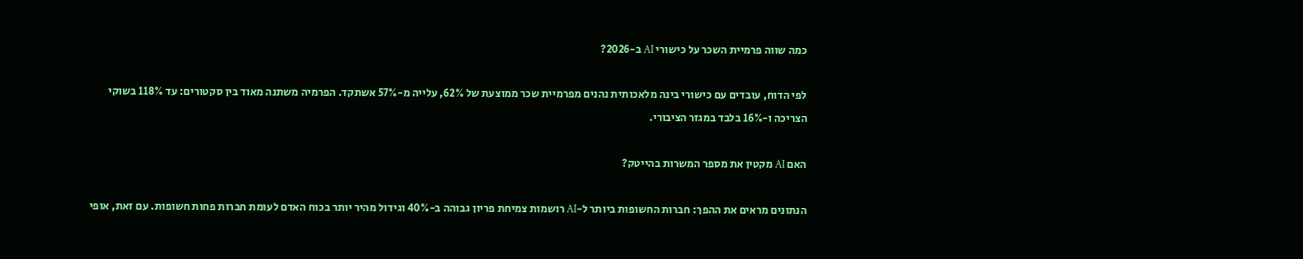כמה שווה פרמיית השכר על כישורי AI ב-2026?

לפי הדוח, עובדים עם כישורי בינה מלאכותית נהנים מפרמיית שכר ממוצעת של 62%, עלייה מ-57% אשתקד. הפרמיה משתנה מאוד בין סקטורים: עד 118% בשוקי הצריכה ו-16% בלבד במגזר הציבורי.

האם AI מקטין את מספר המשרות בהייטק?

הנתונים מראים את ההפך: חברות החשופות ביותר ל-AI רושמות צמיחת פריון גבוהה ב-40% וגידול מהיר יותר בכוח האדם לעומת חברות פחות חשופות. עם זאת, אופי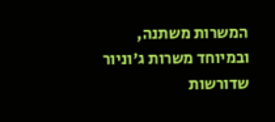המשרות משתנה, ובמיוחד משרות ג'וניור שדורשות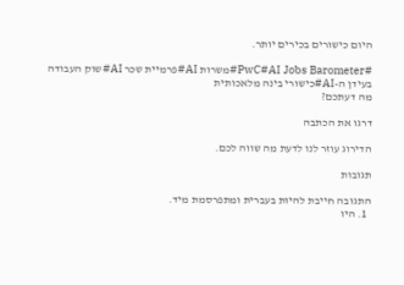היום כישורים בכירים יותר.

#PwC#AI Jobs Barometer#משרות AI#פרמיית שכר AI#שוק העבודה בעידן ה-AI#כישורי בינה מלאכותית
מה דעתכם?

דרגו את הכתבה

הדירוג עוזר לנו לדעת מה שווה לכם.

תגובות

התגובה חייבת להיות בעברית ומתפרסמת מיד.
  1. היו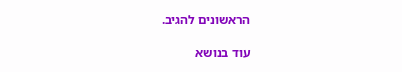הראשונים להגיב.

עוד בנושא